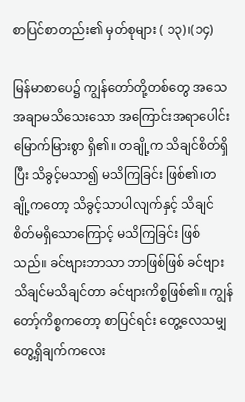စာပြင်စာတည်း၏ မှတ်စုများ ( ၁၃)၊(၁၄)

မြန်မာစာပေ၌ ကျွန်တော်တို့တစ်တွေ အသေအချာမသိသေးသော အကြောင်းအရာပေါင်း မြောက်မြားစွာ ရှိ၏။ တချို့က သိချင်စိတ်ရှိပြီး သိခွင့်မသာ၍ မသိကြခြင်း ဖြစ်၏၊တချို့ကတော့ သိခွင့်သာပါလျက်နှင့် သိချင်စိတ်မရှိသောကြောင့် မသိကြခြင်း ဖြစ်သည်။ ခင်ဗျားဘာသာ ဘာဖြစ်ဖြစ် ခင်ဗျားသိချင်မသိချင်တာ ခင်ဗျားကိစ္စဖြစ်၏။ ကျွန်တော့်ကိစ္စကတော့ စာပြင်ရင်း တွေ့လေသမျှ တွေ့ရှိချက်ကလေး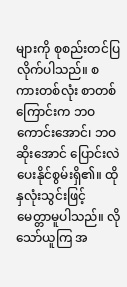များကို စုစည်းတင်ပြလိုက်ပါသည်။ စကားတစ်လုံး စာတစ်ကြောင်းက ဘဝကောင်းအောင်၊ ဘဝဆိုးအောင် ပြောင်းလဲပေးနိုင်စွမ်းရှိ၏။ ထိုနှလုံးသွင်းဖြင့် မေတ္တာမူပါသည်။ လိုသော်ယူကြ အ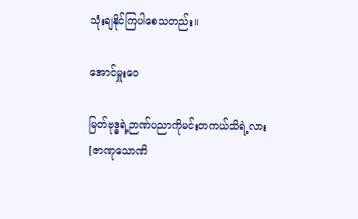သုံးချနိုင်ကြပါစေသတည်း။

အောင်မှူးဝေ

မြတ်ဗုဒ္ဓရဲ့ဉာဏ်ပညာကိုမင်းတကယ်သိရဲ့လား
[ဇာဏုသောဏိ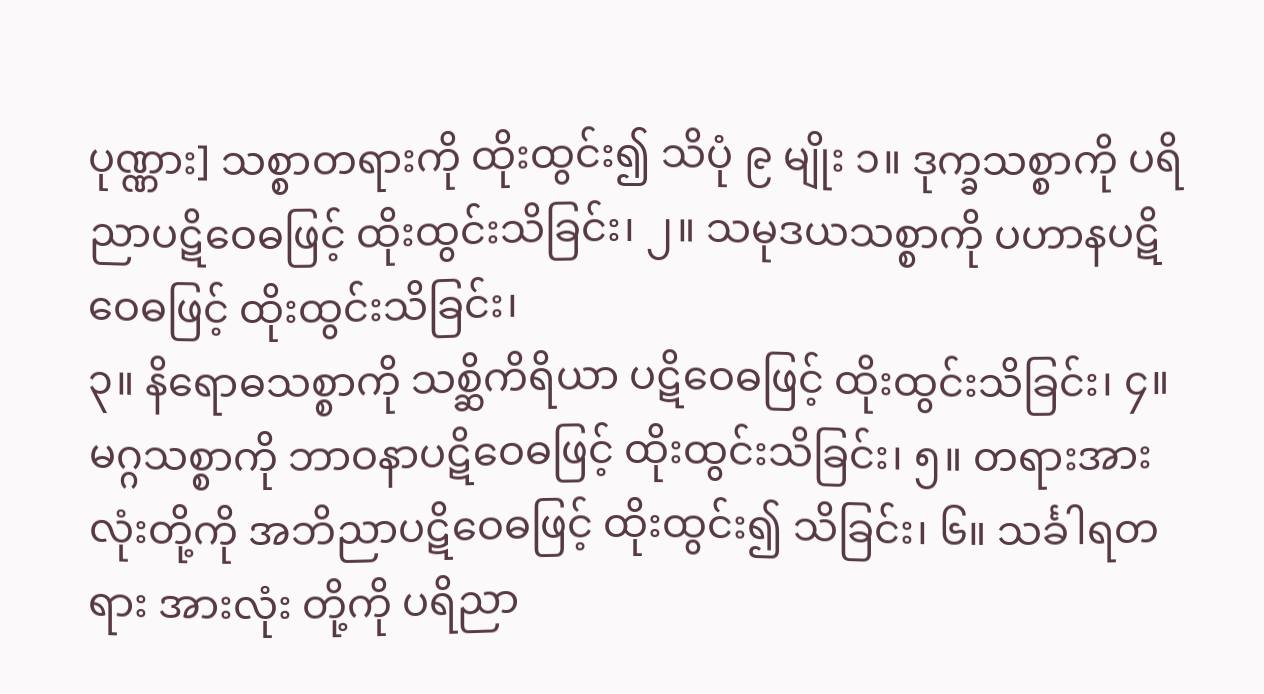ပုဏ္ဏား] သစ္စာတရားကို ထိုးထွင်း၍ သိပုံ ၉ မျိုး ၁။ ဒုက္ခသစ္စာကို ပရိညာပဋိဝေဓဖြင့် ထိုးထွင်းသိခြင်း၊ ၂။ သမုဒယသစ္စာကို ပဟာနပဋိဝေဓဖြင့် ထိုးထွင်းသိခြင်း၊
၃။ နိရောဓသစ္စာကို သစ္ဆိကိရိယာ ပဋိဝေဓဖြင့် ထိုးထွင်းသိခြင်း၊ ၄။ မဂ္ဂသစ္စာကို ဘာဝနာပဋိဝေဓဖြင့် ထိုးထွင်းသိခြင်း၊ ၅။ တရားအားလုံးတို့ကို အဘိညာပဋိဝေဓဖြင့် ထိုးထွင်း၍ သိခြင်း၊ ၆။ သင်္ခါရတရား အားလုံး တို့ကို ပရိညာ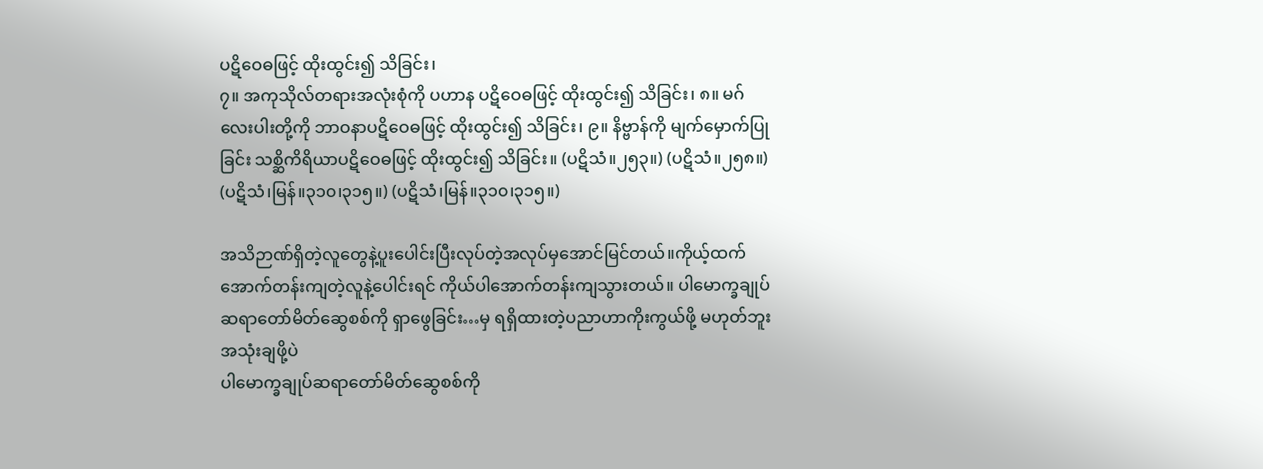ပဋိဝေဓဖြင့် ထိုးထွင်း၍ သိခြင်း၊
၇။ အကုသိုလ်တရားအလုံးစုံကို ပဟာန ပဋိဝေဓဖြင့် ထိုးထွင်း၍ သိခြင်း၊ ၈။ မဂ်လေးပါးတို့ကို ဘာဝနာပဋိဝေဓဖြင့် ထိုးထွင်း၍ သိခြင်း၊ ၉။ နိဗ္ဗာန်ကို မျက်မှောက်ပြုခြင်း သစ္ဆိကိရိယာပဋိဝေဓဖြင့် ထိုးထွင်း၍ သိခြင်း။ (ပဋိသံ။၂၅၃။) (ပဋိသံ။၂၅၈။) (ပဋိသံ၊မြန်။၃၁၀၊၃၁၅။) (ပဋိသံ၊မြန်။၃၁၀၊၃၁၅။)

အသိဉာဏ်ရှိတဲ့လူတွေနဲ့ပူးပေါင်းပြီးလုပ်တဲ့အလုပ်မှအောင်မြင်တယ်။ကိုယ့်ထက် အောက်တန်းကျတဲ့လူနဲ့ပေါင်းရင် ကိုယ်ပါအောက်တန်းကျသွားတယ်။ ပါမောက္ခချုပ်ဆရာတော်မိတ်ဆွေစစ်ကို ရှာဖွေခြင်း…မှ ရရှိထားတဲ့ပညာဟာကိုးကွယ်ဖို့ မဟုတ်ဘူးအသုံးချဖို့ပဲ
ပါမောက္ခချုပ်ဆရာတော်မိတ်ဆွေစစ်ကို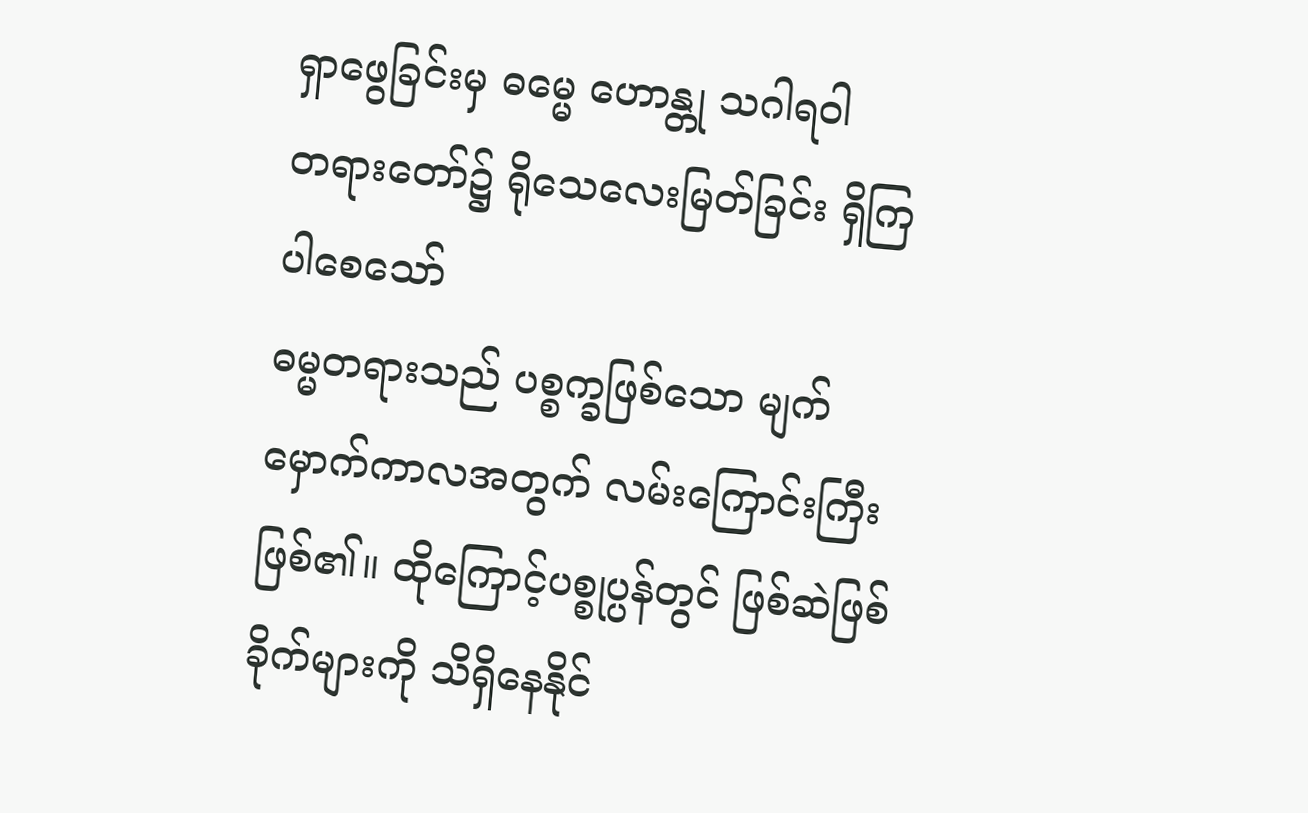ရှာဖွေခြင်းမှ ဓမ္မေ ဟောန္တု သဂါရဝါ
တရားတော်၌ ရိုသေလေးမြတ်ခြင်း ရှိကြပါစေသော်
ဓမ္မတရားသည် ပစ္စက္ခဖြစ်သော မျက်မှောက်ကာလအတွက် လမ်းကြောင်းကြီးဖြစ်၏။ ထိုကြောင့်ပစ္စုပ္ပန်တွင် ဖြစ်ဆဲဖြစ်ခိုက်များကို သိရှိနေနိုင်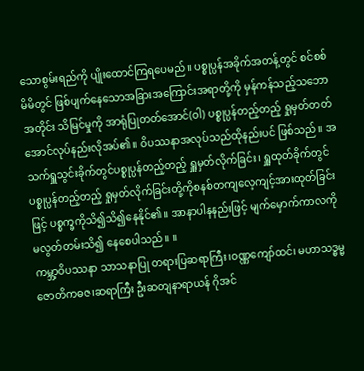သောစွမ်းရည်ကို ပျိုးထောင်ကြရပေမည်။ ပစ္စုပ္ပန်အခိုက်အတန့်တွင် စင်စစ် မိမိတွင် ဖြစ်ပျက်နေသောအခြားအကြောင်းအရာတို့ကို မှန်ကန်သည့်သဘောအတိုင်း သိမြင်မှုကို အာရုံပြုတတ်အောင်(ဝါ) ပစ္စုပ္ပန်တည့်တည့် ရှုမှတ်တတ်အောင်လုပ်နည်းလိုအပ်၏။ ဝိပဿနာအလုပ်သည်ထိုနည်းပင် ဖြစ်သည်။ အသက်ရှူသွင်းခိုက်တွင်ပစ္စုပ္ပန်တည့်တည့် ရှူမှတ်လိုက်ခြင်း၊ ရှူထုတ်ခိုက်တွင် ပစ္စုပ္ပန်တည့်တည့် ရှုမှတ်လိုက်ခြင်းတို့ကိုစနစ်တကျလေ့ကျင့်အားထုတ်ခြင်းဖြင့် ပစ္စက္ခကိုသိ၍သိ၍နေနိုင်၏။ အာနာပါနနည်းဖြင့် မျက်မှောက်ကာလကို မလွတ်တမ်းသိ၍ နေစေပါသည်။ ။
ကမ္ဘာ့ဝိပဿနာ သာသနာပြု တရားပြဆရာကြီး၊ဝဏ္ဏကျော်ထင်၊ မဟာသဒ္ဓမ္မဇောတိကဓဇ၊ဆရာကြီး ဦးဆတျနာရာယန် ဂိုအင်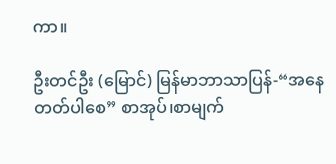ကာ။

ဦးတင်ဦး (မြောင်) မြန်မာဘာသာပြန်-“အနေတတ်ပါစေ” စာအုပ်၊စာမျက်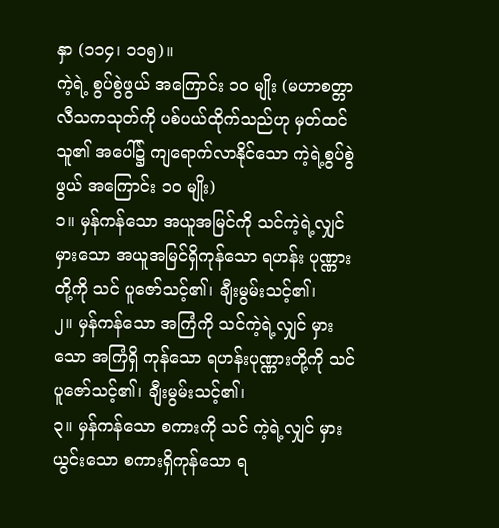နှာ (၁၁၄၊ ၁၁၅)။
ကဲ့ရဲ့ စွပ်စွဲဖွယ် အကြောင်း ၁၀ မျိုး (မဟာစတ္တာလီသကသုတ်ကို ပစ်ပယ်ထိုက်သည်ဟု မှတ်ထင် သူ၏ အပေါ်၌ ကျရောက်လာနိုင်သော ကဲ့ရဲ့စွပ်စွဲဖွယ် အကြောင်း ၁၀ မျိုး)
၁။ မှန်ကန်သော အယူအမြင်ကို သင်ကဲ့ရဲ့လျှင် မှားသော အယူအမြင်ရှိကုန်သော ရဟန်း ပုဏ္ဏားတို့ကို သင် ပူဇော်သင့်၏၊ ချီးမွမ်းသင့်၏၊
၂။ မှန်ကန်သော အကြံကို သင်ကဲ့ရဲ့လျှင် မှားသော အကြံရှိ ကုန်သော ရဟန်းပုဏ္ဏားတို့ကို သင်ပူဇော်သင့်၏၊ ချီးမွမ်းသင့်၏၊
၃။ မှန်ကန်သော စကားကို သင် ကဲ့ရဲ့လျှင် မှားယွင်းသော စကားရှိကုန်သော ရ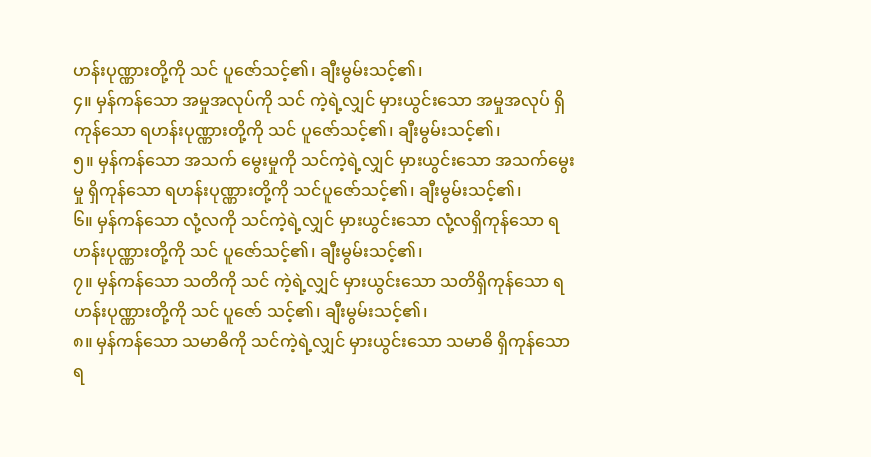ဟန်းပုဏ္ဏားတို့ကို သင် ပူဇော်သင့်၏၊ ချီးမွမ်းသင့်၏၊
၄။ မှန်ကန်သော အမှုအလုပ်ကို သင် ကဲ့ရဲ့လျှင် မှားယွင်းသော အမှုအလုပ် ရှိကုန်သော ရဟန်းပုဏ္ဏားတို့ကို သင် ပူဇော်သင့်၏၊ ချီးမွမ်းသင့်၏၊
၅။ မှန်ကန်သော အသက် မွေးမှုကို သင်ကဲ့ရဲ့လျှင် မှားယွင်းသော အသက်မွေးမှု ရှိကုန်သော ရဟန်းပုဏ္ဏားတို့ကို သင်ပူဇော်သင့်၏၊ ချီးမွမ်းသင့်၏၊
၆။ မှန်ကန်သော လုံ့လကို သင်ကဲ့ရဲ့လျှင် မှားယွင်းသော လုံ့လရှိကုန်သော ရဟန်းပုဏ္ဏားတို့ကို သင် ပူဇော်သင့်၏၊ ချီးမွမ်းသင့်၏၊
၇။ မှန်ကန်သော သတိကို သင် ကဲ့ရဲ့လျှင် မှားယွင်းသော သတိရှိကုန်သော ရဟန်းပုဏ္ဏားတို့ကို သင် ပူဇော် သင့်၏၊ ချီးမွမ်းသင့်၏၊
၈။ မှန်ကန်သော သမာဓိကို သင်ကဲ့ရဲ့လျှင် မှားယွင်းသော သမာဓိ ရှိကုန်သော ရ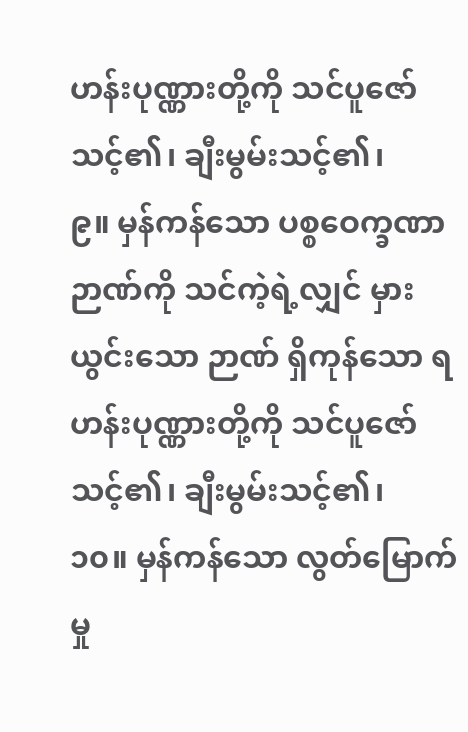ဟန်းပုဏ္ဏားတို့ကို သင်ပူဇော်သင့်၏၊ ချီးမွမ်းသင့်၏၊
၉။ မှန်ကန်သော ပစ္စဝေက္ခဏာဉာဏ်ကို သင်ကဲ့ရဲ့လျှင် မှားယွင်းသော ဉာဏ် ရှိကုန်သော ရဟန်းပုဏ္ဏားတို့ကို သင်ပူဇော်သင့်၏၊ ချီးမွမ်းသင့်၏၊
၁၀။ မှန်ကန်သော လွတ်မြောက်မှု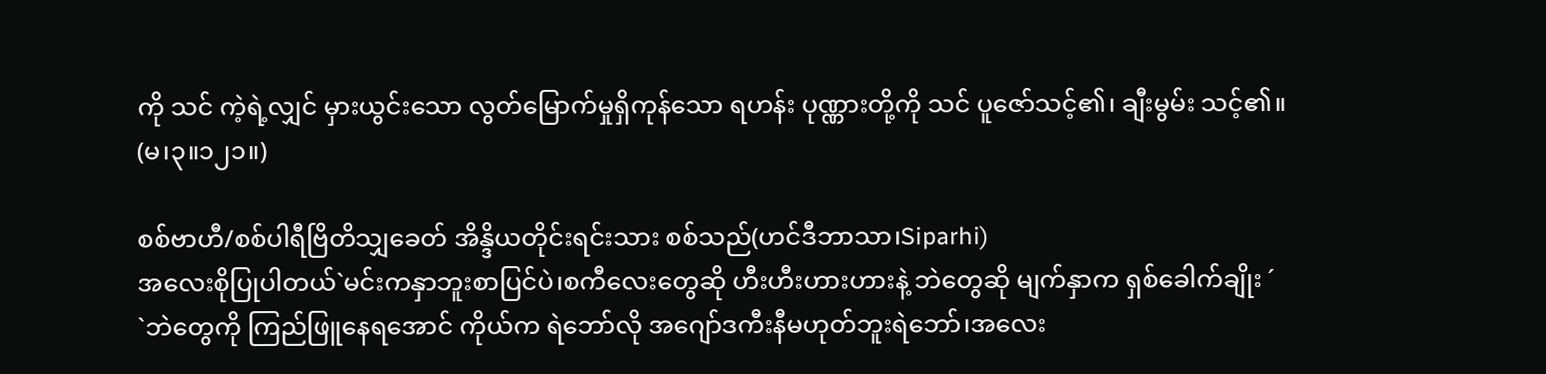ကို သင် ကဲ့ရဲ့လျှင် မှားယွင်းသော လွတ်မြောက်မှုရှိကုန်သော ရဟန်း ပုဏ္ဏားတို့ကို သင် ပူဇော်သင့်၏၊ ချီးမွမ်း သင့်၏။
(မ၊၃။၁၂၁။)

စစ်ဗာဟီ/စစ်ပါရီဗြိတိသျှခေတ် အိန္ဒိယတိုင်းရင်းသား စစ်သည်(ဟင်ဒီဘာသာ၊Siparhi)
အလေးစိုပြုပါတယ်`မင်းကနှာဘူးစာပြင်ပဲ၊စကီလေးတွေဆို ဟီးဟီးဟားဟားနဲ့ ဘဲတွေဆို မျက်နှာက ရှစ်ခေါက်ချိုး ´
`ဘဲတွေကို ကြည်ဖြူနေရအောင် ကိုယ်က ရဲဘော်လို အဂျော်ဒကီးနီမဟုတ်ဘူးရဲဘော်၊အလေး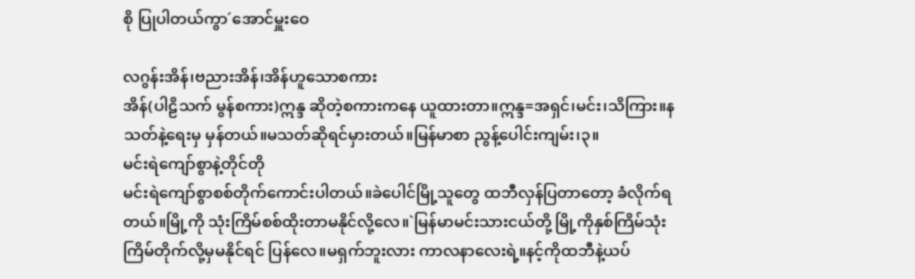စို ပြုပါတယ်ကွာ´အောင်မှူးဝေ

လဂွန်းအိန်၊ဗညားအိန်၊အိန်ဟူသောစကား
အိန်(ပါဠိသက် မွန်စကား)ဣန္ဒ ဆိုတဲ့စကားကနေ ယူထားတာ။ဣန္ဒ=အရှင်၊မင်း၊သိကြား။နသတ်နဲ့ရေးမှ မှန်တယ်။မသတ်ဆိုရင်မှားတယ်။မြန်မာစာ ညွန့်ပေါင်းကျမ်း၊၃။
မင်းရဲကျော်စွာနဲ့တိုင်တို
မင်းရဲကျော်စွာစစ်တိုက်ကောင်းပါတယ်။ခဲပေါင်မြို့သူတွေ ထဘီလှန်ပြတာတော့ ခံလိုက်ရတယ်။မြို့ကို သုံးကြိမ်စစ်ထိုးတာမနိုင်လို့လေ။`မြန်မာမင်းသားငယ်တို့ မြို့ကိုနှစ်ကြိမ်သုံးကြိမ်တိုက်လို့မှမနိုင်ရင် ပြန်လေ။မရှက်ဘူးလား ကာလနာလေးရဲ့။နင့်ကိုထဘီနဲ့ယပ်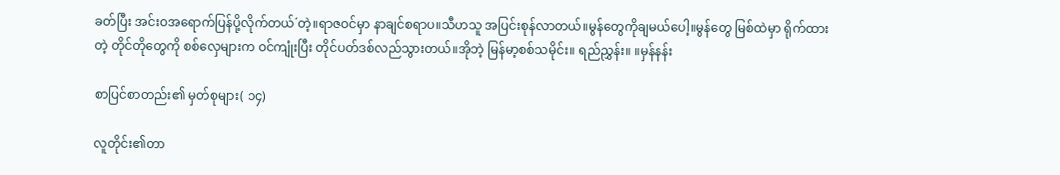ခတ်ပြီး အင်းဝအရောက်ပြန်ပို့လိုက်တယ်´တဲ့။ရာဇဝင်မှာ နာချင်စရာပ။သီဟသူ အပြင်းစုန်လာတယ်။မွန်တွေကိုချမယ်ပေါ့။မွန်တွေ မြစ်ထဲမှာ ရိုက်ထားတဲ့ တိုင်တိုတွေကို စစ်လှေများက ဝင်ကျုံးပြီး တိုင်ပတ်ဒစ်လည်သွားတယ်။အိုဘဲ့ မြန်မာ့စစ်သမိုင်း။ ရည်ညွှန်း။ ။မှန်နန်း

စာပြင်စာတည်း၏ မှတ်စုများ( ၁၄)

လူတိုင်း၏တာ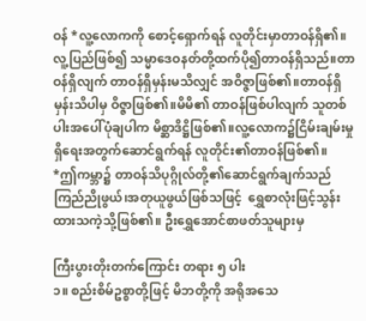ဝန် *လူ့လောကကို စောင့်ရှောက်ရန် လူတိုင်းမှာတာဝန်ရှိ၏။လူ့ပြည်ဖြစ်၍ သမ္မာဒေဝနတ်တို့ထက်ပို၍တာဝန်ရှိသည်။တာဝန်ရှိလျက် တာဝန်ရှိမှန်းမသိလျှင် အဝိဇ္ဇာဖြစ်၏။တာဝန်ရှိမှန်းသိပါမှ ဝိဇ္ဇာဖြစ်၏။မိမိ၏ တာဝန်ဖြစ်ပါလျက် သူတစ်ပါးအပေါ်ပုံချပါက မိစ္ဆာဒိဋ္ဌိဖြစ်၏။လူ့လောက၌ငြိမ်းချမ်းမှုရှိရေးအတွက်ဆောင်ရွက်ရန် လူတိုင်း၏တာဝန်ဖြစ်၏။
*ဤကမ္ဘာ၌ တာဝန်သိပုဂ္ဂိုလ်တို့၏ဆောင်ရွက်ချက်သည် ကြည်ညိုဖွယ်၊အတုယူဖွယ်ဖြစ်သဖြင့်  ရွှေစာလုံးဖြင့်သွန်းထားသကဲ့သို့ဖြစ်၏။ ဦးရွှေအောင်စာဖတ်သူများမှ

ကြီးပွားတိုးတက်ကြောင်း တရား ၅ ပါး
၁။ စည်းစိမ်ဥစ္စာတို့ဖြင့် မိဘတို့ကို အရိုအသေ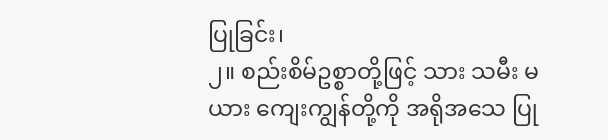ပြုခြင်း၊
၂။ စည်းစိမ်ဥစ္စာတို့ဖြင့် သား သမီး မယား ကျေးကျွန်တို့ကို အရိုအသေ ပြု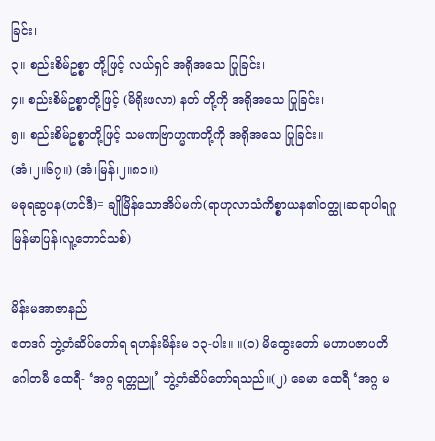ခြင်း၊
၃။ စည်းစိမ်ဥစ္စာ တို့ဖြင့် လယ်ရှင် အရိုအသေ ပြုခြင်း၊
၄။ စည်းစိမ်ဥစ္စာတို့ဖြင့် (မိရိုးဖလာ) နတ် တို့ကို အရိုအသေ ပြုခြင်း၊
၅။ စည်းစိမ်ဥစ္စာတို့ဖြင့် သမဏဗြာဟ္မဏတို့ကို အရိုအသေ ပြုခြင်း။
(အံ၊၂။၆၇။) (အံ၊မြန်၊၂။၈၁။)
မဓုရဆွပန(ဟင်ဒီ)= ချိုမြိန်သောအိပ်မက်(ရာဟုလာသံကိစ္စာယန၏ဝတ္ထု၊ဆရာပါရဂူ မြန်မာပြန်၊လူ့ဘောင်သစ်)

မိန်းမအာဇာနည်
ဧတဒဂ် ဘွဲ့တံဆိပ်တော်ရ ရဟန်းမိန်းမ ၁၃-ပါး။ ။(၁) မိထွေးတော် မဟာပဇာပတိ ဂေါတမီ ထေရီ- ‘အဂ္ဂ ရတ္တညူ’ ဘွဲ့တံဆိပ်တော်ရသည်။(၂) ခေမာ ထေရီ ‘အဂ္ဂ မ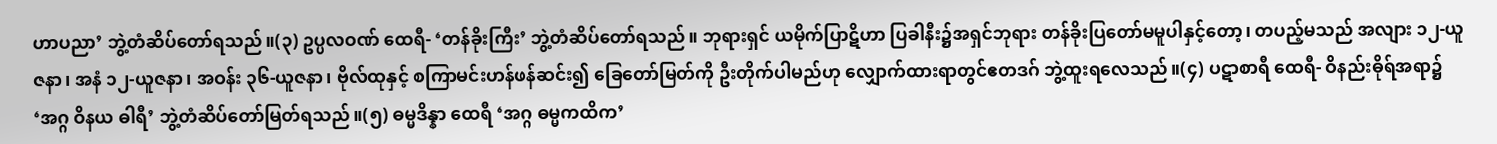ဟာပညာ’ ဘွဲ့တံဆိပ်တော်ရသည်။(၃) ဥပ္ပလဝဏ် ထေရီ- ‘တန်ခိုးကြီး’ ဘွဲ့တံဆိပ်တော်ရသည်။ ဘုရားရှင် ယမိုက်ပြာဋိဟာ ပြခါနီး၌အရှင်ဘုရား တန်ခိုးပြတော်မမူပါနှင့်တော့၊ တပည့်မသည် အလျား ၁၂-ယူဇနာ၊ အနံ ၁၂-ယူဇနာ၊ အဝန်း ၃၆-ယူဇနာ၊ ဗိုလ်ထုနှင့် စကြာမင်းဟန်ဖန်ဆင်း၍ ခြေတော်မြတ်ကို ဦးတိုက်ပါမည်ဟု လျှောက်ထားရာတွင်ဧတဒဂ် ဘွဲ့ထူးရလေသည်။(၄) ပဋာစာရီ ထေရီ- ဝိနည်းဓိုရ်အရာ၌ ‘အဂ္ဂ ဝိနယ ဓါရီ’ ဘွဲ့တံဆိပ်တော်မြတ်ရသည်။(၅) ဓမ္မဒိန္နာ ထေရီ ‘အဂ္ဂ ဓမ္မကထိက’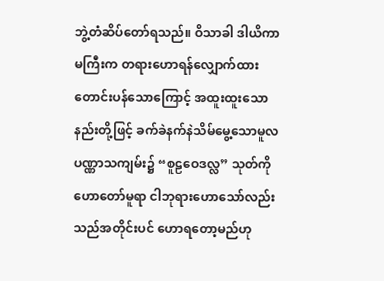ဘွဲ့တံဆိပ်တော်ရသည်။ ဝိသာခါ ဒါယိကာမကြီးက တရားဟောရန်လျှောက်ထားတောင်းပန်သောကြောင့် အထူးထူးသောနည်းတို့ဖြင့် ခက်ခဲနက်နဲသိမ်မွေ့သောမူလပဏ္ဏာသကျမ်း၌ “စူဠဝေဒလ္လ” သုတ်ကိုဟောတော်မူရာ ငါဘုရားဟောသော်လည်း သည်အတိုင်းပင် ဟောရတော့မည်ဟု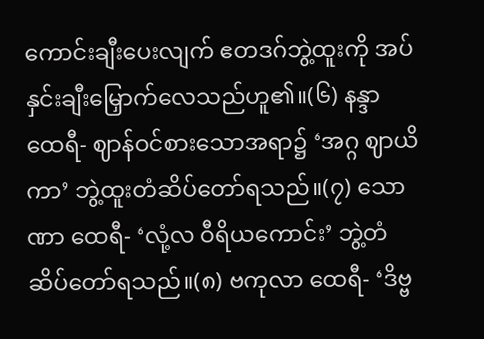ကောင်းချီးပေးလျက် ဧတဒဂ်ဘွဲ့ထူးကို အပ်နှင်းချီးမြှောက်လေသည်ဟူ၏။(၆) နန္ဒာ ထေရီ- ဈာန်ဝင်စားသောအရာ၌ ‘အဂ္ဂ ဈာယိကာ’ ဘွဲ့ထူးတံဆိပ်တော်ရသည်။(၇) သောဏာ ထေရီ- ‘လုံ့လ ဝီရိယကောင်း’ ဘွဲ့တံဆိပ်တော်ရသည်။(၈) ဗကုလာ ထေရီ- ‘ဒိဗ္ဗ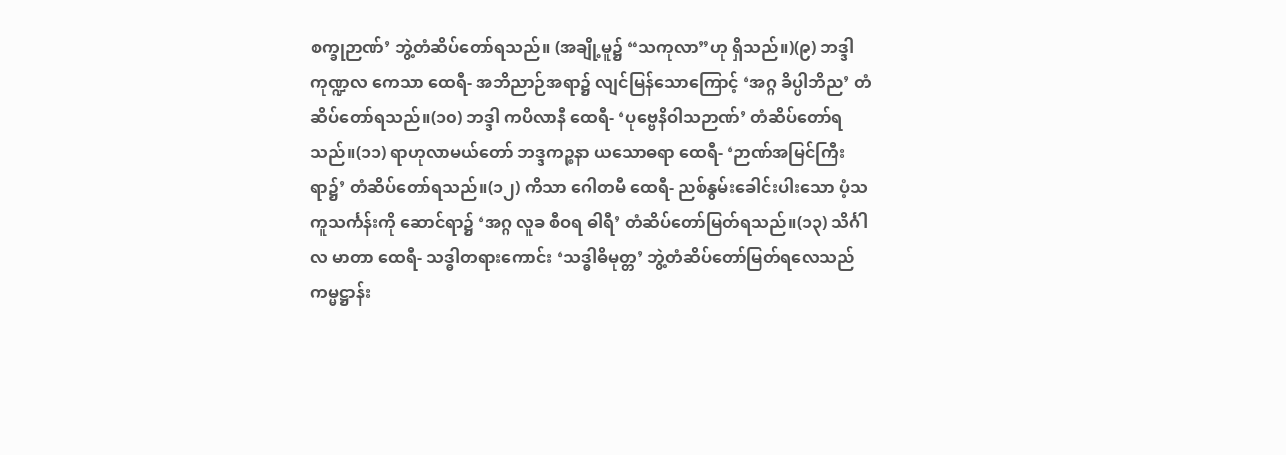စက္ခုဉာဏ်’ ဘွဲ့တံဆိပ်တော်ရသည်။ (အချို့မူ၌ “သကုလာ”ဟု ရှိသည်။)(၉) ဘဒ္ဒါ ကုဏ္ဍလ ကေသာ ထေရီ- အဘိညာဉ်အရာ၌ လျင်မြန်သောကြောင့် ‘အဂ္ဂ ခိပ္ပါဘိည’ တံဆိပ်တော်ရသည်။(၁၀) ဘဒ္ဒါ ကပိလာနီ ထေရီ- ‘ပုဗ္ဗေနိဝါသဉာဏ်’ တံဆိပ်တော်ရသည်။(၁၁) ရာဟုလာမယ်တော် ဘဒ္ဒကဉ္စနာ ယသောဓရာ ထေရီ- ‘ဉာဏ်အမြင်ကြီးရာ၌’ တံဆိပ်တော်ရသည်။(၁၂) ကိသာ ဂေါတမီ ထေရီ- ညစ်နွမ်းခေါင်းပါးသော ပံ့သကူသင်္ကန်းကို ဆောင်ရာ၌ ‘အဂ္ဂ လူခ စီဝရ ဓါရီ’ တံဆိပ်တော်မြတ်ရသည်။(၁၃) သိင်္ဂါလ မာတာ ထေရီ- သဒ္ဓါတရားကောင်း ‘သဒ္ဓါဓိမုတ္တ’ ဘွဲ့တံဆိပ်တော်မြတ်ရလေသည်
ကမ္မဋ္ဌာန်း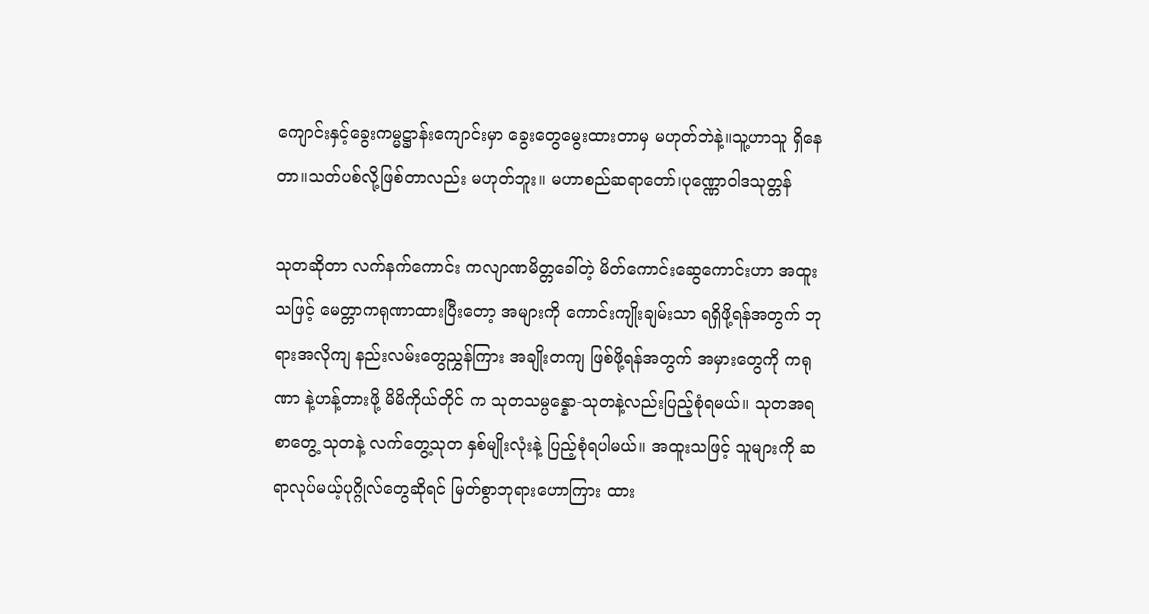ကျောင်းနှင့်ခွေးကမ္မဋ္ဌာန်းကျောင်းမှာ ခွေးတွေမွေးထားတာမှ မဟုတ်ဘဲနဲ့။သူ့ဟာသူ ရှိနေတာ။သတ်ပစ်လို့ဖြစ်တာလည်း မဟုတ်ဘူး။ မဟာစည်ဆရာတော်၊ပုဏ္ဏောဝါဒသုတ္တန်

သုတဆိုတာ လက်နက်ကောင်း ကလျာဏမိတ္တခေါ်တဲ့ မိတ်ကောင်းဆွေကောင်းဟာ အထူး သဖြင့် မေတ္တာကရုဏာထားပြီးတော့ အများကို ကောင်းကျိုးချမ်းသာ ရရှိဖို့ရန်အတွက် ဘုရားအလိုကျ နည်းလမ်းတွေညွှန်ကြား အချိုးတကျ ဖြစ်ဖို့ရန်အတွက် အမှားတွေကို ကရုဏာ နဲ့ဟန့်တားဖို့ မိမိကိုယ်တိုင် က သုတသမ္ပန္နော-သုတနဲ့လည်းပြည့်စုံရမယ်။ သုတအရ စာတွေ့ သုတနဲ့ လက်တွေ့သုတ နှစ်မျိုးလုံးနဲ့ ပြည့်စုံရပါမယ်။ အထူးသဖြင့် သူများကို ဆရာလုပ်မယ့်ပုဂ္ဂိုလ်တွေဆိုရင် မြတ်စွာဘုရားဟောကြား ထား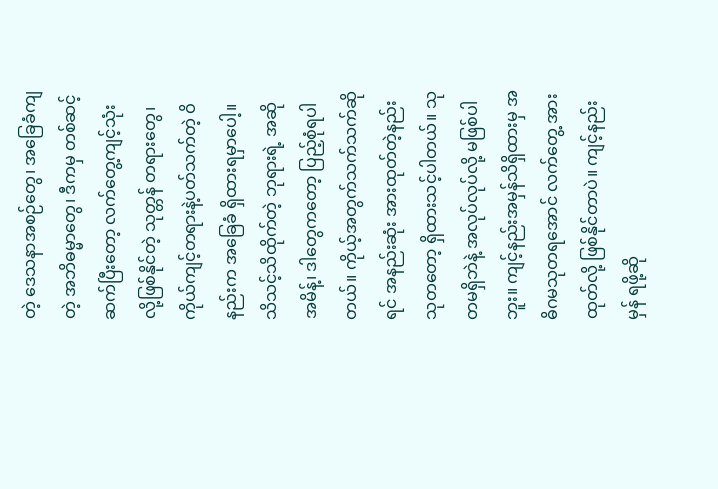တဲ့ ဒေသနာအစဉ်တွေ၊ အခြေခံကျတဲ့ အဘိဓမ္မာတွေ၊ ဒီကမှ တစ်ဆင့် ဆက်ပြီးတော့ လက်တွေ့ကျင့်သုံးလို့ဖြစ်နိုင်တဲ့ သုတ္တန် တရားတွေ၊ ကိုယ်ကျင့်တရားနဲ့ပတ်သက်တဲ့ ဝိနည်းက အခြေခံ ရှိထားရမှာပေါ့။ သိသင့်သိထိုက်တဲ့ ဘုရားရဲ့ အဆိုအမိန့်၊ ဒါတွေကတော့ ပြည့်စုံရပါတယ်။ ကိုယ့်အတွက်သက်သက်ဆိုရင် အနည်းဆုံး အားထုတ်တဲ့နည်း သုတတော့ ရှိထားသင့်ပါတယ်။ သုတမရှိဘဲနဲ့ အလုပ်လုပ်လို့ မဖြစ်ပါဘူး။ ကျင့်နည်းအမှန်သိရှိထားမှ အဓိဂမသုတရအောင် လက်တွေ့ အားထုတ်လို့ ဖြစ်နိုင်တာပဲ။ ကျင့်နည်းမှန် ရဖို့ဆို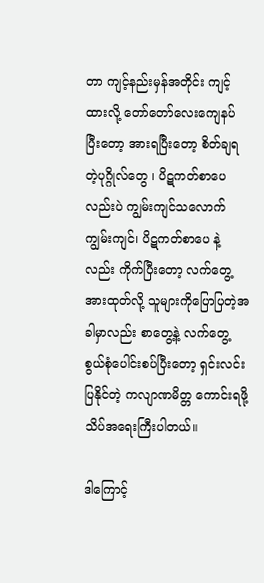တာ ကျင့်နည်းမှန်အတိုင်း ကျင့်ထားလို့ တော်တော်လေးကျေနပ် ပြီးတော့ အားရပြီးတော့ စိတ်ချရတဲ့ပုဂ္ဂိုလ်တွေ ၊ ပိဋကတ်စာပေလည်းပဲ ကျွမ်းကျင်သလောက်ကျွမ်းကျင်၊ ပိဋကတ်စာပေ နဲ့လည်း ကိုက်ပြီးတော့ လက်တွေ့ အားထုတ်လို့ သူများကိုပြောပြတဲ့အခါမှာလည်း စာတွေ့နဲ့ လက်တွေ့ စွယ်စုံပေါင်းစပ်ပြီးတော့ ရှင်းလင်းပြနိုင်တဲ့ ကလျာဏမိတ္တ ကောင်းရဖို့ သိပ်အရေးကြီးပါတယ်။

ဒါကြောင့်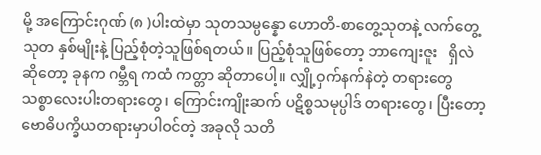မို့ အကြောင်းဂုဏ် (၈ )ပါးထဲမှာ သုတသမ္ပန္နော ဟောတိ-စာတွေ့သုတနဲ့ လက်တွေ့သုတ နှစ်မျိုးနဲ့ ပြည့်စုံတဲ့သူဖြစ်ရတယ်။ ပြည့်စုံသူဖြစ်တော့ ဘာကျေးဇူး   ရှိလဲဆိုတော့ ခုနက ဂမ္ဘီရ ကထံ ကတ္တာ ဆိုတာပေါ့။ လျှို့ဝှက်နက်နဲတဲ့ တရားတွေ သစ္စာလေးပါးတရားတွေ၊ ကြောင်းကျိုးဆက် ပဋိစ္စသမုပ္ပါဒ် တရားတွေ၊ ပြီးတော့ ဗောဓိပက္ခိယတရားမှာပါဝင်တဲ့ အခုလို သတိ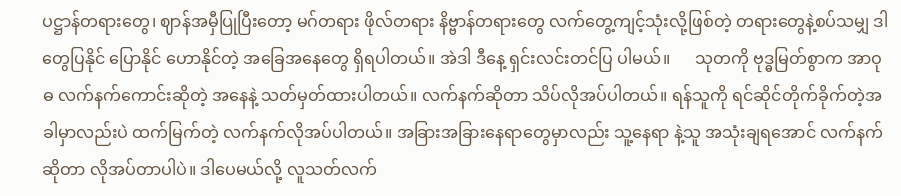ပဋ္ဌာန်တရားတွေ၊ ဈာန်အမှီပြုပြီးတော့ မဂ်တရား ဖိုလ်တရား နိဗ္ဗာန်တရားတွေ လက်တွေ့ကျင့်သုံးလို့ဖြစ်တဲ့ တရားတွေနဲ့စပ်သမျှ ဒါတွေပြနိုင် ပြောနိုင် ဟောနိုင်တဲ့ အခြေအနေတွေ ရှိရပါတယ်။ အဲဒါ ဒီနေ့ ရှင်းလင်းတင်ပြ ပါမယ်။      သုတကို ဗုဒ္ဓမြတ်စွာက အာဝုဓ လက်နက်ကောင်းဆိုတဲ့ အနေနဲ့ သတ်မှတ်ထားပါတယ်။ လက်နက်ဆိုတာ သိပ်လိုအပ်ပါတယ်။ ရန်သူကို ရင်ဆိုင်တိုက်ခိုက်တဲ့အခါမှာလည်းပဲ ထက်မြက်တဲ့ လက်နက်လိုအပ်ပါတယ်။ အခြားအခြားနေရာတွေမှာလည်း သူ့နေရာ နဲ့သူ အသုံးချရအောင် လက်နက်ဆိုတာ လိုအပ်တာပါပဲ။ ဒါပေမယ်လို့ လူသတ်လက်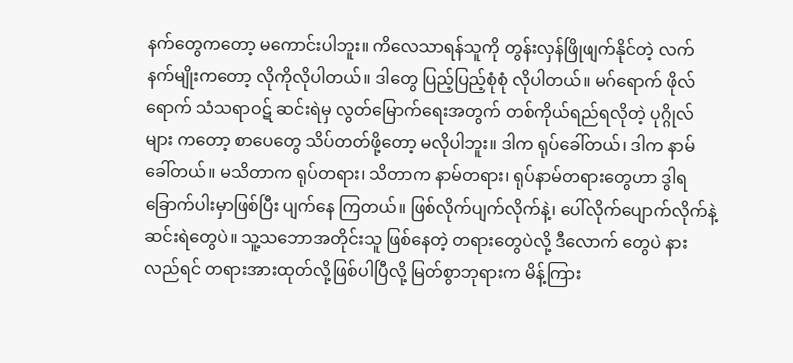နက်တွေကတော့ မကောင်းပါဘူး။ ကိလေသာရန်သူကို တွန်းလှန်ဖြိုဖျက်နိုင်တဲ့ လက်နက်မျိုးကတော့ လိုကိုလိုပါတယ်။ ဒါတွေ ပြည့်ပြည့်စုံစုံ လိုပါတယ်။ မဂ်ရောက် ဖိုလ်ရောက် သံသရာဝဋ် ဆင်းရဲမှ လွတ်မြောက်ရေးအတွက် တစ်ကိုယ်ရည်ရလိုတဲ့ ပုဂ္ဂိုလ်များ ကတော့ စာပေတွေ သိပ်တတ်ဖို့တော့ မလိုပါဘူး။ ဒါက ရုပ်ခေါ်တယ်၊ ဒါက နာမ်ခေါ်တယ်။ မသိတာက ရုပ်တရား၊ သိတာက နာမ်တရား၊ ရုပ်နာမ်တရားတွေဟာ ဒွါရခြောက်ပါးမှာဖြစ်ပြီး ပျက်နေ ကြတယ်။ ဖြစ်လိုက်ပျက်လိုက်နဲ့၊ ပေါ်လိုက်ပျောက်လိုက်နဲ့ ဆင်းရဲတွေပဲ။ သူ့သဘောအတိုင်းသူ ဖြစ်နေတဲ့ တရားတွေပဲလို့ ဒီလောက် တွေပဲ နားလည်ရင် တရားအားထုတ်လို့ဖြစ်ပါပြီလို့ မြတ်စွာဘုရားက မိန့်ကြား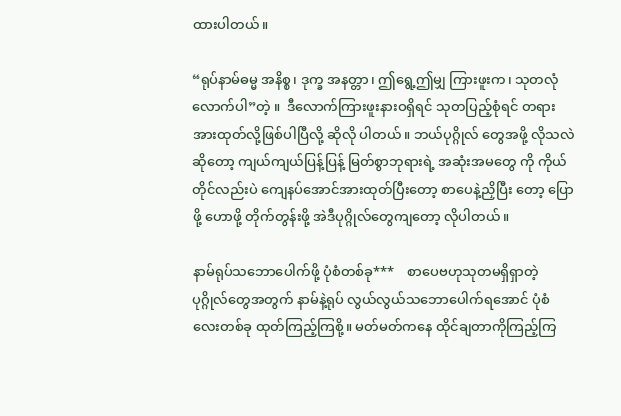ထားပါတယ်။

“ရုပ်နာမ်ဓမ္မ အနိစ္စ၊ ဒုက္ခ အနတ္တာ၊ ဤရွေ့ဤမျှ ကြားဖူးက၊ သုတလုံလောက်ပါ”တဲ့ ။  ဒီလောက်ကြားဖူးနားဝရှိရင် သုတပြည့်စုံရင် တရားအားထုတ်လို့ဖြစ်ပါပြီလို့ ဆိုလို ပါတယ်။ ဘယ်ပုဂ္ဂိုလ် တွေအဖို့ လိုသလဲဆိုတော့ ကျယ်ကျယ်ပြန့်ပြန့် မြတ်စွာဘုရားရဲ့ အဆုံးအမတွေ ကို ကိုယ်တိုင်လည်းပဲ ကျေနပ်အောင်အားထုတ်ပြီးတော့ စာပေနဲ့ညှိပြီး တော့ ပြောဖို့ ဟောဖို့ တိုက်တွန်းဖို့ အဲဒီပုဂ္ဂိုလ်တွေကျတော့ လိုပါတယ်။

နာမ်ရုပ်သဘောပေါက်ဖို့ ပုံစံတစ်ခု***    စာပေဗဟုသုတမရှိရှာတဲ့ ပုဂ္ဂိုလ်တွေအတွက် နာမ်နဲ့ရုပ် လွယ်လွယ်သဘောပေါက်ရအောင် ပုံစံလေးတစ်ခု ထုတ်ကြည့်ကြစို့။ မတ်မတ်ကနေ ထိုင်ချတာကိုကြည့်ကြ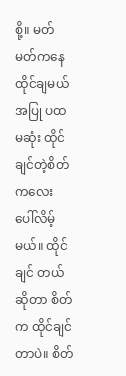စို့။ မတ်မတ်ကနေ ထိုင်ချမယ်အပြု ပထမဆုံး ထိုင်ချင်တဲ့စိတ်ကလေး ပေါ်လိမ့်မယ်။ ထိုင်ချင် တယ်ဆိုတာ စိတ်က ထိုင်ချင်တာပဲ။ စိတ်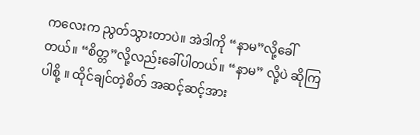ကလေးက ညွတ်သွားတာပဲ။ အဲဒါကို “နာမ”လို့ခေါ်တယ်။ “စိတ္တ”လို့လည်းခေါ်ပါတယ်။ “နာမ” လို့ပဲ ဆိုကြပါစို့ ။ ထိုင်ချင်တဲ့စိတ် အဆင့်ဆင့်အား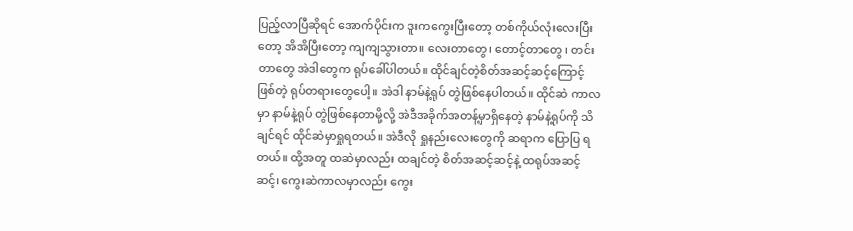ပြည့်လာပြီဆိုရင် အောက်ပိုင်းက ဒူးကကွေးပြီးတော့ တစ်ကိုယ်လုံးလေးပြီးတော့ အိအိပြီးတော့ ကျကျသွားတာ။ လေးတာတွေ၊ တောင့်တာတွေ ၊ တင်းတာတွေ အဲဒါတွေက ရုပ်ခေါ်ပါတယ်။ ထိုင်ချင်တဲ့စိတ်အဆင့်ဆင့်ကြောင့် ဖြစ်တဲ့ ရုပ်တရားတွေပေါ့။ အဲဒါ နာမ်နဲ့ရုပ် တွဲဖြစ်နေပါတယ်။ ထိုင်ဆဲ ကာလမှာ နာမ်နဲ့ရုပ် တွဲဖြစ်နေတာမို့လို့ အဲဒီအခိုက်အတန့်မှာရှိနေတဲ့ နာမ်နဲ့ရုပ်ကို သိချင်ရင် ထိုင်ဆဲမှာရှုရတယ်။ အဲဒီလို ရှုနည်းလေးတွေကို ဆရာက ပြောပြ ရတယ်။ ထို့အတူ ထဆဲမှာလည်း ထချင်တဲ့ စိတ်အဆင့်ဆင့်နဲ့ ထရုပ်အဆင့်ဆင့်၊ ကွေးဆဲကာလမှာလည်း ကွေး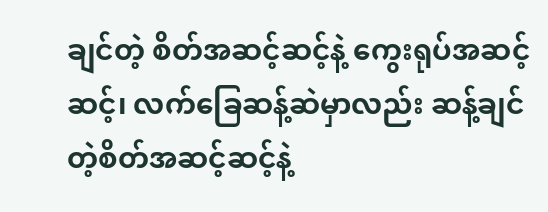ချင်တဲ့ စိတ်အဆင့်ဆင့်နဲ့ ကွေးရုပ်အဆင့်ဆင့်၊ လက်ခြေဆန့်ဆဲမှာလည်း ဆန့်ချင်တဲ့စိတ်အဆင့်ဆင့်နဲ့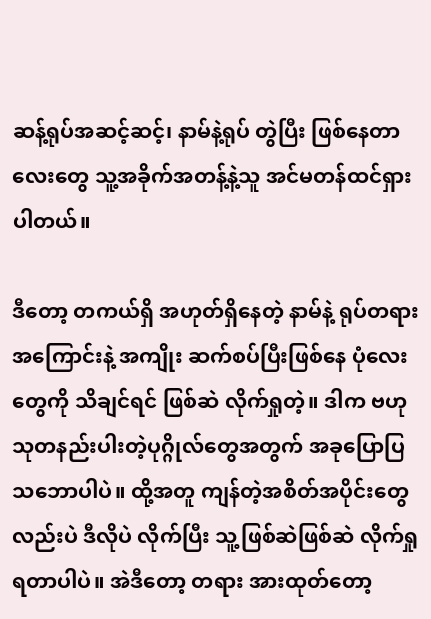ဆန့်ရုပ်အဆင့်ဆင့်၊ နာမ်နဲ့ရုပ် တွဲပြီး ဖြစ်နေတာလေးတွေ သူ့အခိုက်အတန့်နဲ့သူ အင်မတန်ထင်ရှားပါတယ်။

ဒီတော့ တကယ်ရှိ အဟုတ်ရှိနေတဲ့ နာမ်နဲ့ ရုပ်တရား အကြောင်းနဲ့ အကျိုး ဆက်စပ်ပြီးဖြစ်နေ ပုံလေးတွေကို သိချင်ရင် ဖြစ်ဆဲ လိုက်ရှုတဲ့။ ဒါက ဗဟုသုတနည်းပါးတဲ့ပုဂ္ဂိုလ်တွေအတွက် အခုပြောပြ သဘောပါပဲ။ ထို့အတူ ကျန်တဲ့အစိတ်အပိုင်းတွေလည်းပဲ ဒီလိုပဲ လိုက်ပြီး သူ့ဖြစ်ဆဲဖြစ်ဆဲ လိုက်ရှုရတာပါပဲ။ အဲဒီတော့ တရား အားထုတ်တော့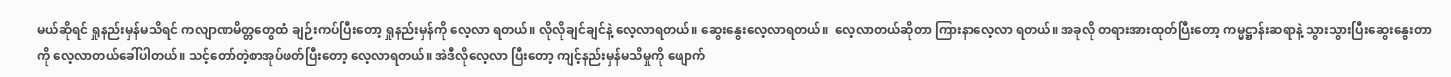မယ်ဆိုရင် ရှုနည်းမှန်မသိရင် ကလျာဏမိတ္တတွေထံ ချဉ်းကပ်ပြီးတော့ ရှုနည်းမှန်ကို လေ့လာ ရတယ်။ လိုလိုချင်ချင်နဲ့ လေ့လာရတယ်။ ဆွေးနွေးလေ့လာရတယ်။  လေ့လာတယ်ဆိုတာ ကြားနာလေ့လာ ရတယ်။ အခုလို တရားအားထုတ်ပြီးတော့ ကမ္မဋ္ဌာန်းဆရာနဲ့ သွားသွားပြီးဆွေးနွေးတာကို လေ့လာတယ်ခေါ်ပါတယ်။ သင့်တော်တဲ့စာအုပ်ဖတ်ပြီးတော့ လေ့လာရတယ်။ အဲဒီလိုလေ့လာ ပြီးတော့ ကျင့်နည်းမှန်မသိမှုကို ဖျောက်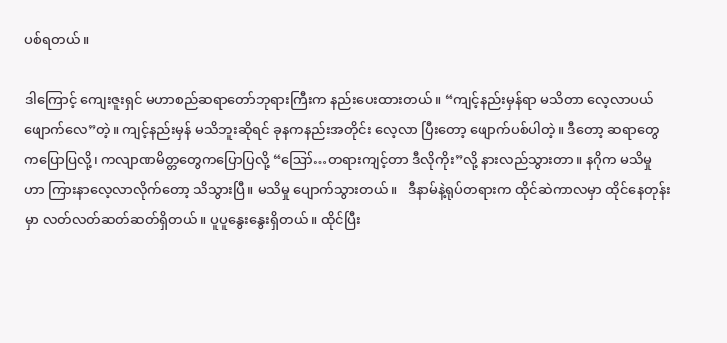ပစ်ရတယ်။

ဒါကြောင့် ကျေးဇူးရှင် မဟာစည်ဆရာတော်ဘုရားကြီးက နည်းပေးထားတယ်။ “ကျင့်နည်းမှန်ရာ မသိတာ လေ့လာပယ်ဖျောက်လေ”တဲ့။ ကျင့်နည်းမှန် မသိဘူးဆိုရင် ခုနကနည်းအတိုင်း လေ့လာ ပြီးတော့ ဖျောက်ပစ်ပါတဲ့။ ဒီတော့ ဆရာတွေကပြောပြလို့၊ ကလျာဏမိတ္တတွေကပြောပြလို့ “ဪ…တရားကျင့်တာ ဒီလိုကိုး”လို့ နားလည်သွားတာ။ နဂိုက မသိမှုဟာ ကြားနာလေ့လာလိုက်တော့ သိသွားပြီ။ မသိမှု ပျောက်သွားတယ်။   ဒီနာမ်နဲ့ရုပ်တရားက ထိုင်ဆဲကာလမှာ ထိုင်နေတုန်းမှာ လတ်လတ်ဆတ်ဆတ်ရှိတယ်။ ပူပူနွေးနွေးရှိတယ်။ ထိုင်ပြီး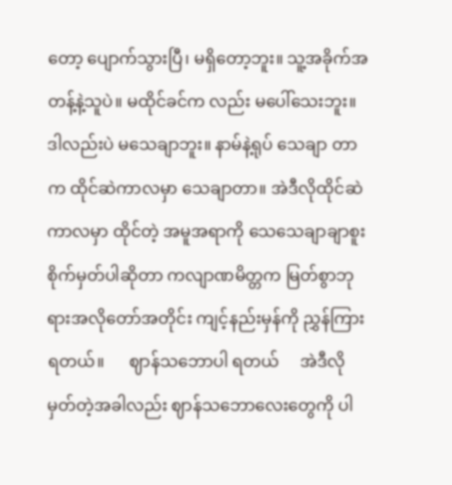တော့ ပျောက်သွားပြီ၊ မရှိတော့ဘူး။ သူ့အခိုက်အတန့်နဲ့သူပဲ။ မထိုင်ခင်က လည်း မပေါ်သေးဘူး။ ဒါလည်းပဲ မသေချာဘူး။ နာမ်နဲ့ရုပ် သေချာ တာက ထိုင်ဆဲကာလမှာ သေချာတာ။ အဲဒီလိုထိုင်ဆဲကာလမှာ ထိုင်တဲ့ အမူအရာကို သေသေချာချာစူးစိုက်မှတ်ပါဆိုတာ ကလျာဏမိတ္တက မြတ်စွာဘုရားအလိုတော်အတိုင်း ကျင့်နည်းမှန်ကို ညွှန်ကြားရတယ်။      ဈာန်သဘောပါ ရတယ်     အဲဒီလို မှတ်တဲ့အခါလည်း ဈာန်သဘောလေးတွေကို ပါ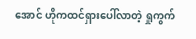အောင် ဟိုကထင်ရှားပေါ်လာတဲ့ ရှုကွက်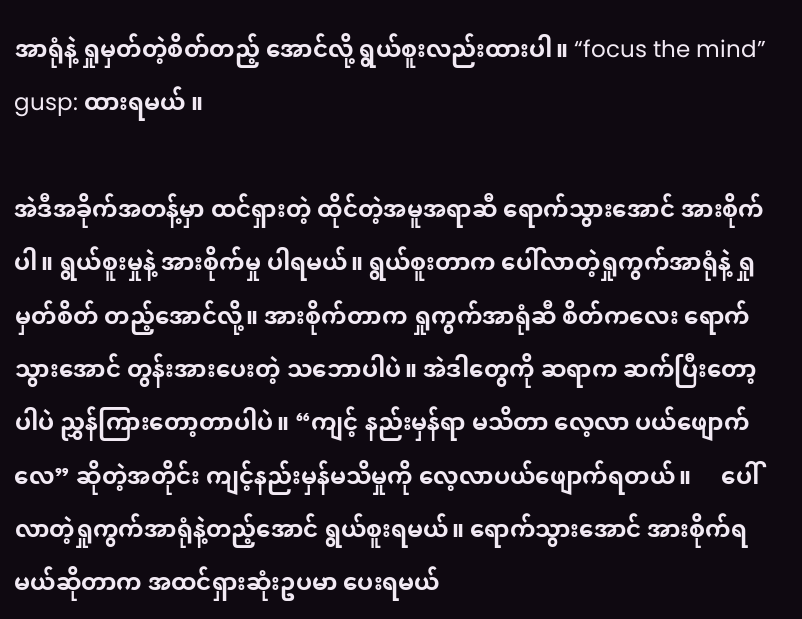အာရုံနဲ့ ရှုမှတ်တဲ့စိတ်တည့် အောင်လို့ ရွယ်စူးလည်းထားပါ။ “focus the mind” gusp: ထားရမယ် ။

အဲဒီအခိုက်အတန့်မှာ ထင်ရှားတဲ့ ထိုင်တဲ့အမူအရာဆီ ရောက်သွားအောင် အားစိုက်ပါ။ ရွယ်စူးမှုနဲ့ အားစိုက်မှု ပါရမယ်။ ရွယ်စူးတာက ပေါ်လာတဲ့ရှုကွက်အာရုံနဲ့ ရှုမှတ်စိတ် တည့်အောင်လို့။ အားစိုက်တာက ရှုကွက်အာရုံဆီ စိတ်ကလေး ရောက်သွားအောင် တွန်းအားပေးတဲ့ သဘောပါပဲ။ အဲဒါတွေကို ဆရာက ဆက်ပြီးတော့ ပါပဲ ညွှန်ကြားတော့တာပါပဲ။ “ကျင့် နည်းမှန်ရာ မသိတာ လေ့လာ ပယ်ဖျောက်လေ” ဆိုတဲ့အတိုင်း ကျင့်နည်းမှန်မသိမှုကို လေ့လာပယ်ဖျောက်ရတယ်။     ပေါ်လာတဲ့ရှုကွက်အာရုံနဲ့တည့်အောင် ရွယ်စူးရမယ်။ ရောက်သွားအောင် အားစိုက်ရမယ်ဆိုတာက အထင်ရှားဆုံးဥပမာ ပေးရမယ်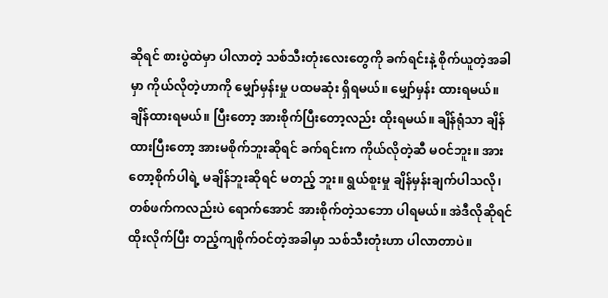ဆိုရင် စားပွဲထဲမှာ ပါလာတဲ့ သစ်သီးတုံးလေးတွေကို ခက်ရင်းနဲ့ စိုက်ယူတဲ့အခါမှာ ကိုယ်လိုတဲ့ဟာကို မျှော်မှန်းမှု ပထမဆုံး ရှိရမယ်။ မျှော်မှန်း ထားရမယ်။ ချိန်ထားရမယ်။ ပြီးတော့ အားစိုက်ပြီးတော့လည်း ထိုးရမယ်။ ချိန်ရုံသာ ချိန်ထားပြီးတော့ အားမစိုက်ဘူးဆိုရင် ခက်ရင်းက ကိုယ်လိုတဲ့ဆီ မဝင်ဘူး။ အားတော့စိုက်ပါရဲ့ မချိန်ဘူးဆိုရင် မတည့် ဘူး။ ရွယ်စူးမှု ချိန်မှန်းချက်ပါသလို၊ တစ်ဖက်ကလည်းပဲ ရောက်အောင် အားစိုက်တဲ့သဘော ပါရမယ်။ အဲဒီလိုဆိုရင် ထိုးလိုက်ပြီး တည့်ကျစိုက်ဝင်တဲ့အခါမှာ သစ်သီးတုံးဟာ ပါလာတာပဲ။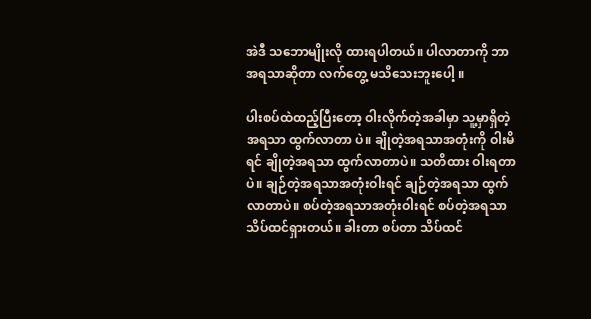အဲဒီ သဘောမျိုးလို ထားရပါတယ်။ ပါလာတာကို ဘာအရသာဆိုတာ လက်တွေ့ မသိသေးဘူးပေါ့ ။

ပါးစပ်ထဲထည့်ပြီးတော့ ဝါးလိုက်တဲ့အခါမှာ သူ့မှာရှိတဲ့အရသာ ထွက်လာတာ ပဲ။ ချိုတဲ့အရသာအတုံးကို ဝါးမိရင် ချိုတဲ့အရသာ ထွက်လာတာပဲ။ သတိထား ဝါးရတာပဲ။ ချဉ်တဲ့အရသာအတုံးဝါးရင် ချဉ်တဲ့အရသာ ထွက်လာတာပဲ။ စပ်တဲ့အရသာအတုံးဝါးရင် စပ်တဲ့အရသာ သိပ်ထင်ရှားတယ်။ ခါးတာ စပ်တာ သိပ်ထင်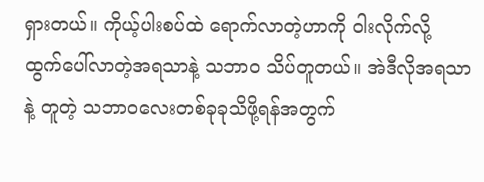ရှားတယ်။ ကိုယ့်ပါးစပ်ထဲ ရောက်လာတဲ့ဟာကို ဝါးလိုက်လို့ ထွက်ပေါ်လာတဲ့အရသာနဲ့ သဘာဝ သိပ်တူတယ်။ အဲဒီလိုအရသာနဲ့ တူတဲ့ သဘာဝလေးတစ်ခုခုသိဖို့ရန်အတွက်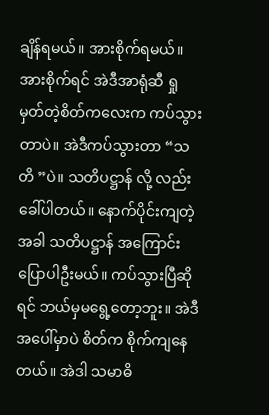ချိန်ရမယ်။ အားစိုက်ရမယ်။ အားစိုက်ရင် အဲဒီအာရုံဆီ ရှုမှတ်တဲ့စိတ်ကလေးက ကပ်သွားတာပဲ။ အဲဒီကပ်သွားတာ “သတိ ”ပဲ။ သတိပဋ္ဌာန် လို့ လည်း ခေါ်ပါတယ်။ နောက်ပိုင်းကျတဲ့ အခါ သတိပဋ္ဌာန် အကြောင်း ပြောပါဦးမယ်။ ကပ်သွားပြီဆိုရင် ဘယ်မှမရွေ့တော့ဘူး။ အဲဒီအပေါ်မှာပဲ စိတ်က စိုက်ကျနေတယ်။ အဲဒါ သမာဓိ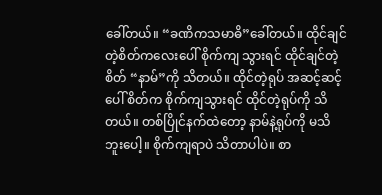ခေါ်တယ်။ “ခဏိကသမာဓိ”ခေါ်တယ်။ ထိုင်ချင်တဲ့စိတ်ကလေးပေါ် စိုက်ကျ သွားရင် ထိုင်ချင်တဲ့စိတ် “နာမ်”ကို သိတယ်။ ထိုင်တဲ့ရုပ် အဆင့်ဆင့်ပေါ် စိတ်က စိုက်ကျသွားရင် ထိုင်တဲ့ရုပ်ကို သိတယ်။ တစ်ပြိုင်နက်ထဲတော့ နာမ်နဲ့ရုပ်ကို မသိဘူးပေါ့။ စိုက်ကျရာပဲ သိတာပါပဲ။ စာ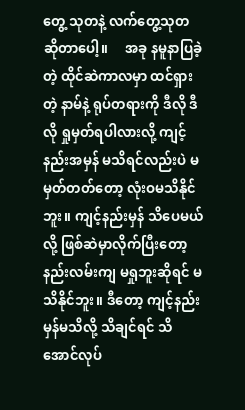တွေ့ သုတနဲ့ လက်တွေ့သုတ ဆိုတာပေါ့။     အခု နမူနာပြခဲ့တဲ့ ထိုင်ဆဲကာလမှာ ထင်ရှားတဲ့ နာမ်နဲ့ ရုပ်တရားကို ဒီလို ဒီလို ရှုမှတ်ရပါလားလို့ ကျင့်နည်းအမှန် မသိရင်လည်းပဲ မမှတ်တတ်တော့ လုံးဝမသိနိုင်ဘူး။ ကျင့်နည်းမှန် သိပေမယ်လို့ ဖြစ်ဆဲမှာလိုက်ပြီးတော့ နည်းလမ်းကျ မရှုဘူးဆိုရင် မသိနိုင်ဘူး။ ဒီတော့ ကျင့်နည်းမှန်မသိလို့ သိချင်ရင် သိအောင်လုပ်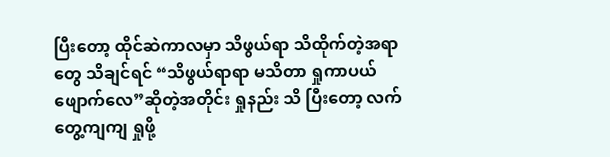ပြီးတော့ ထိုင်ဆဲကာလမှာ သိဖွယ်ရာ သိထိုက်တဲ့အရာတွေ သိချင်ရင် “သိဖွယ်ရာရာ မသိတာ ရှုကာပယ်ဖျောက်လေ”ဆိုတဲ့အတိုင်း ရှုနည်း သိ ပြီးတော့ လက်တွေ့ကျကျ ရှုဖို့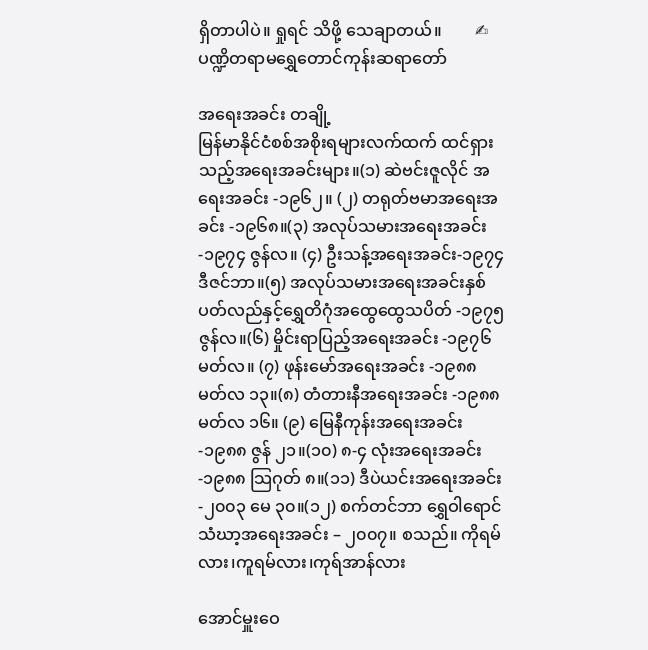ရှိတာပါပဲ။ ရှုရင် သိဖို့ သေချာတယ်။        ✍ ပဏ္ဍိတရာမရွှေတောင်ကုန်းဆရာတော်

အရေးအခင်း တချို့
မြန်မာနိုင်ငံစစ်အစိုးရများလက်ထက် ထင်ရှားသည့်အရေးအခင်းများ။(၁) ဆဲဗင်းဇူလိုင် အရေးအခင်း -၁၉၆၂။ (၂) တရုတ်ဗမာအရေးအခင်း -၁၉၆၈။(၃) အလုပ်သမားအရေးအခင်း -၁၉၇၄ ဇွန်လ။ (၄) ဦးသန့်အရေးအခင်း-၁၉၇၄ ဒီဇင်ဘာ။(၅) အလုပ်သမားအရေးအခင်းနှစ်ပတ်လည်နှင့်ရွှေတိဂုံအထွေထွေသပိတ် -၁၉၇၅ ဇွန်လ။(၆) မှိုင်းရာပြည့်အရေးအခင်း -၁၉၇၆ မတ်လ။ (၇) ဖုန်းမော်အရေးအခင်း -၁၉၈၈ မတ်လ ၁၃။(၈) တံတားနီအရေးအခင်း -၁၉၈၈ မတ်လ ၁၆။ (၉) မြေနီကုန်းအရေးအခင်း -၁၉၈၈ ဇွန် ၂၁။(၁၀) ၈-၄ လုံးအရေးအခင်း -၁၉၈၈ သြဂုတ် ၈။(၁၁) ဒီပဲယင်းအရေးအခင်း -၂၀၀၃ မေ ၃၀။(၁၂) စက်တင်ဘာ ရွှေဝါရောင် သံဃာ့အရေးအခင်း – ၂၀၀၇။ စသည်။ ကိုရမ်လား၊ကူရမ်လား၊ကုရ်အာန်လား

အောင်မှူးဝေ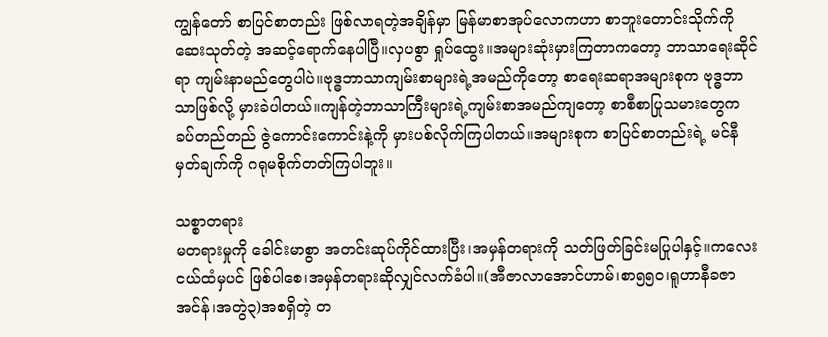ကျွန်တော် စာပြင်စာတည်း ဖြစ်လာရတဲ့အချိန်မှာ မြန်မာစာအုပ်လောကဟာ စာဘူးတောင်းသိုက်ကို ဆေးသုတ်တဲ့ အဆင့်ရောက်နေပါပြီ။လှပစွာ ရှုပ်ထွေး။အများဆုံးမှားကြတာကတော့ ဘာသာရေးဆိုင်ရာ ကျမ်းနာမည်တွေပါပဲ။ဗုဒ္ဓဘာသာကျမ်းစာများရဲ့အမည်ကိုတော့ စာရေးဆရာအများစုက ဗုဒ္ဓဘာသာဖြစ်လို့ မှားခဲပါတယ်။ကျန်တဲ့ဘာသာကြီးများရဲ့ကျမ်းစာအမည်ကျတော့ စာစီစာပြုသမားတွေက ခပ်တည်တည် ဇွဲကောင်းကောင်းနဲ့ကို မှားပစ်လိုက်ကြပါတယ်။အများစုက စာပြင်စာတည်းရဲ့ မင်နီမှတ်ချက်ကို ဂရုမစိုက်တတ်ကြပါဘူး။

သစ္စာတရား
မတရားမှုကို ခေါင်းမာစွာ အတင်းဆုပ်ကိုင်ထားပြီး၊အမှန်တရားကို သတ်ဖြတ်ခြင်းမပြုပါနှင့်။ကလေးငယ်ထံမှပင် ဖြစ်ပါစေ၊အမှန်တရားဆိုလျှင်လက်ခံပါ။(အီဇာလာအောင်ဟာမ်၊စာ၅၅၀၊ရူဟာနီခဇာအင်န်၊အတွဲ၃)အစရှိတဲ့ တ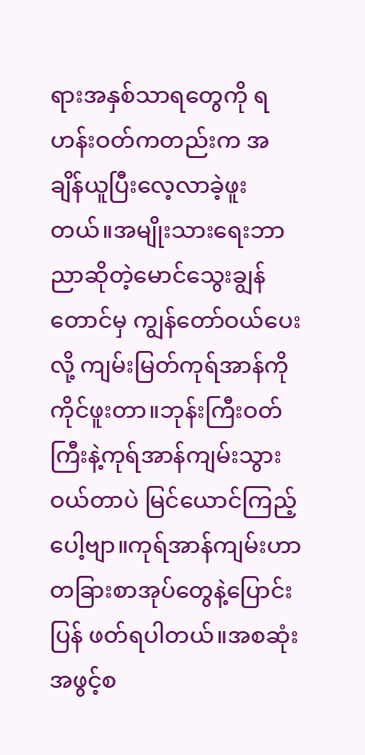ရားအနှစ်သာရတွေကို ရဟန်းဝတ်ကတည်းက အချိန်ယူပြီးလေ့လာခဲ့ဖူးတယ်။အမျိုးသားရေးဘာညာဆိုတဲ့မောင်သွေးချွန်တောင်မှ ကျွန်တော်ဝယ်ပေးလို့ ကျမ်းမြတ်ကုရ်အာန်ကို ကိုင်ဖူးတာ။ဘုန်းကြီးဝတ်ကြီးနဲ့ကုရ်အာန်ကျမ်းသွားဝယ်တာပဲ မြင်ယောင်ကြည့်ပေါ့ဗျာ။ကုရ်အာန်ကျမ်းဟာ တခြားစာအုပ်တွေနဲ့ပြောင်းပြန် ဖတ်ရပါတယ်။အစဆုံး အဖွင့်စ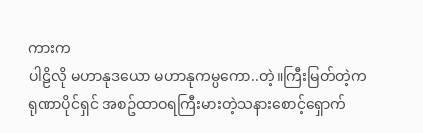ကားက
ပါဠိလို မဟာနုဒယော မဟာနုကမ္ပကော..တဲ့။ကြီးမြတ်တဲ့ကရုဏာပိုင်ရှင် အစဥ်ထာဝရကြီးမားတဲ့သနားစောင့်ရှောက်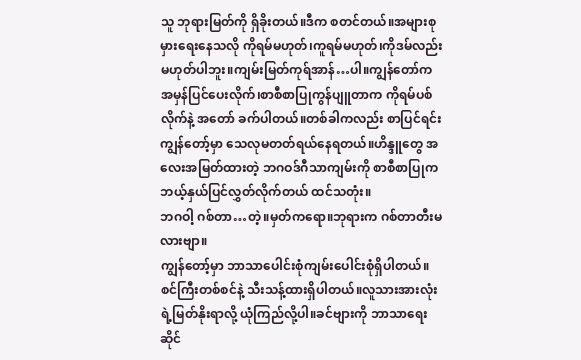သူ ဘုရားမြတ်ကို ရှိခိုးတယ်။ဒီက စတင်တယ်။အများစု မှားရေးနေသလို ကိုရမ်မဟုတ်၊ကူရမ်မဟုတ်၊ကိုဒမ်လည်းမဟုတ်ပါဘူး။ကျမ်းမြတ်ကုရ်အာန်…ပါ။ကျွန်တော်က အမှန်ပြင်ပေးလိုက်၊စာစီစာပြုကွန်ပျူတာက ကိုရမ်ပစ်လိုက်နဲ့ အတော် ခက်ပါတယ်။တစ်ခါကလည်း စာပြင်ရင်း ကျွန်တော့်မှာ သေလုမတတ်ရယ်နေရတယ်။ဟိန္ဒူတွေ အလေးအမြတ်ထားတဲ့ ဘဂဝဒ်ဂီသာကျမ်းကို စာစီစာပြုက ဘယ့်နှယ်ပြင်လွှတ်လိုက်တယ် ထင်သတုံး။
ဘဂဝါ့ ဂစ်တာ…တဲ့။မှတ်ကရော။ဘုရားက ဂစ်တာတီးမလားဗျာ။
ကျွန်တော့်မှာ ဘာသာပေါင်းစုံကျမ်းပေါင်းစုံရှိပါတယ်။စင်ကြီးတစ်စင်နဲ့ သီးသန့်ထားရှိပါတယ်။လူသားအားလုံးရဲ့မြတ်နိုးရာလို့ ယုံကြည်လို့ပါ။ခင်ဗျားကို ဘာသာရေးဆိုင်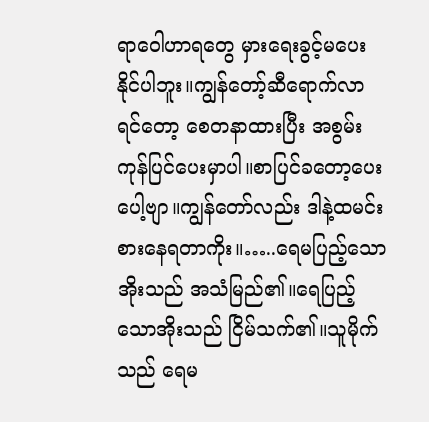ရာဝေါဟာရတွေ မှားရေးခွင့်မပေးနိုင်ပါဘူး။ကျွန်တော့်ဆီရောက်လာရင်တော့ စေတနာထားပြီး အစွမ်းကုန်ပြင်ပေးမှာပါ။စာပြင်ခတော့ပေးပေါ့ဗျာ။ကျွန်တော်လည်း ဒါနဲ့ထမင်းစားနေရတာကိုး။…..ရေမပြည့်သောအိုးသည် အသံမြည်၏။ရေပြည့်သောအိုးသည် ငြိမ်သက်၏။သူမိုက်သည် ရေမ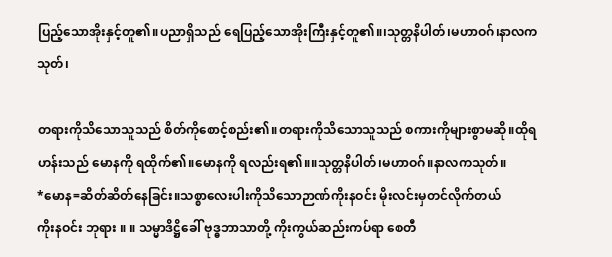ပြည့်သောအိုးနှင့်တူ၏။ပညာရှိသည် ရေပြည့်သောအိုးကြီးနှင့်တူ၏။၊သုတ္တနိပါတ်၊မဟာဝဂ်၊နာလကသုတ်၊

တရားကိုသိသောသူသည် စိတ်ကိုစောင့်စည်း၏။တရားကိုသိသောသူသည် စကားကိုများစွာမဆို။ထိုရဟန်းသည် မောနကို ရထိုက်၏။မောနကို ရလည်းရ၏။။သုတ္တနိပါတ်၊မဟာဝဂ်။နာလကသုတ်။
*မောန=ဆိတ်ဆိတ်နေခြင်း။သစ္စာလေးပါးကိုသိသောဉာဏ်ကိုးနဝင်း မိုးလင်းမှတင်လိုက်တယ်
ကိုးနဝင်း ဘုရား ။ ။ သမ္မာဒိဋ္ဌိခေါ် ဗုဒ္ဓဘာသာတို့ ကိုးကွယ်ဆည်းကပ်ရာ စေတီ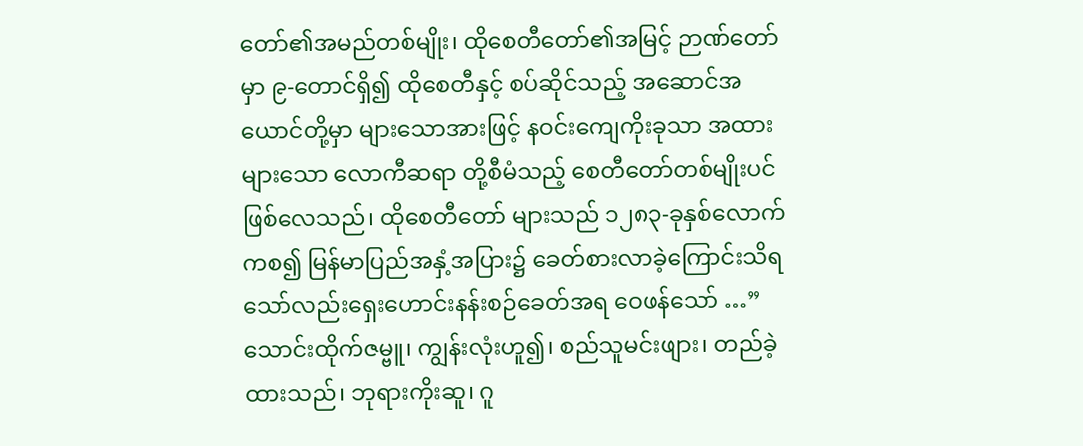တော်၏အမည်တစ်မျိုး၊ ထိုစေတီတော်၏အမြင့် ဉာဏ်တော်မှာ ၉-တောင်ရှိ၍ ထိုစေတီနှင့် စပ်ဆိုင်သည့် အဆောင်အယောင်တို့မှာ များသောအားဖြင့် နဝင်းကျေကိုးခုသာ အထားများသော လောကီဆရာ တို့စီမံသည့် စေတီတော်တစ်မျိုးပင်ဖြစ်လေသည်၊ ထိုစေတီတော် များသည် ၁၂၈၃-ခုနှစ်လောက်ကစ၍ မြန်မာပြည်အနှံ့အပြား၌ ခေတ်စားလာခဲ့ကြောင်းသိရသော်လည်းရှေးဟောင်းနန်းစဉ်ခေတ်အရ ဝေဖန်သော် …”သောင်းထိုက်ဇမ္ဗူ၊ ကျွန်းလုံးဟူ၍၊ စည်သူမင်းဖျား၊ တည်ခဲ့ထားသည်၊ ဘုရားကိုးဆူ၊ ဂူ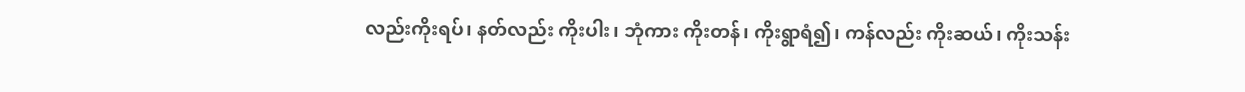လည်းကိုးရပ်၊ နတ်လည်း ကိုးပါး၊ ဘုံကား ကိုးတန်၊ ကိုးရွာရံ၍၊ ကန်လည်း ကိုးဆယ်၊ ကိုးသန်း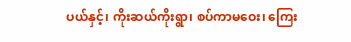ပယ်နှင့်၊ ကိုးဆယ်ကိုးရွာ၊ စပ်ကာမဝေး၊ ကြေး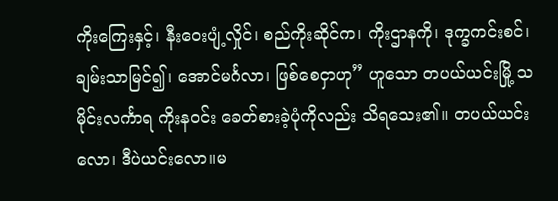ကိုးကြေးနှင့်၊ နီးဝေးပျံ့လှိုင်၊ စည်ကိုးဆိုင်က၊ ကိုးဌာနကို၊ ဒုက္ခကင်းစင်၊ ချမ်းသာမြင်၍၊ အောင်မင်္ဂလာ၊ ဖြစ်စေငှာဟု” ဟူသော တပယ်ယင်းမြို့ သမိုင်းလင်္ကာရ ကိုးနဝင်း ခေတ်စားခဲ့ပုံကိုလည်း သိရသေး၏။ တပယ်ယင်းလော၊ ဒီပဲယင်းလော။မ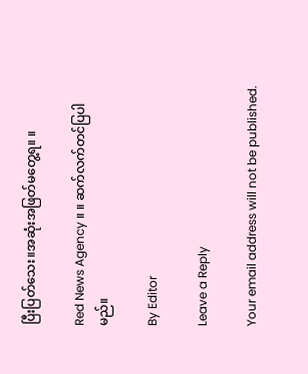ပြီးပြတ်သေး။အဆုံးအဖြတ်မတွေ့ရ။ ။

Red News Agency ။ ။ ဆက်လက်တင်ပြပါမည်။

By Editor

Leave a Reply

Your email address will not be published.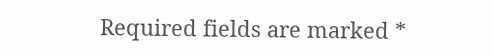Required fields are marked *